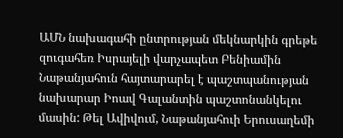ԱՄՆ նախագահի ընտրության մեկնարկին գրեթե զուգահեռ Իսրայելի վարչապետ Բենիամին Նաթանյահուն հայտարարել է պաշտպանության նախարար Իոավ Գալանտին պաշտոնանկելու մասին: Թել Ավիվում, Նաթանյահուի Երուսաղեմի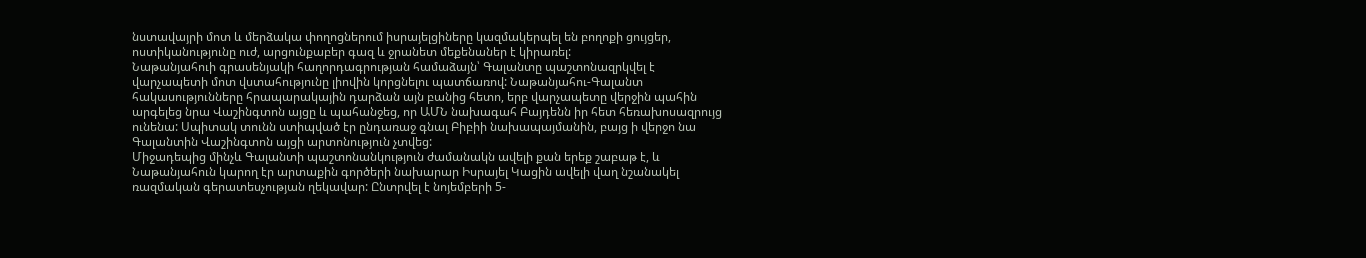նստավայրի մոտ և մերձակա փողոցներում իսրայելցիները կազմակերպել են բողոքի ցույցեր, ոստիկանությունը ուժ, արցունքաբեր գազ և ջրանետ մեքենաներ է կիրառել:
Նաթանյահուի գրասենյակի հաղորդագրության համաձայն՝ Գալանտը պաշտոնազրկվել է վարչապետի մոտ վստահությունը լիովին կորցնելու պատճառով: Նաթանյահու-Գալանտ հակասությունները հրապարակային դարձան այն բանից հետո, երբ վարչապետը վերջին պահին արգելեց նրա Վաշինգտոն այցը և պահանջեց, որ ԱՄՆ նախագահ Բայդենն իր հետ հեռախոսազրույց ունենա: Սպիտակ տունն ստիպված էր ընդառաջ գնալ Բիբիի նախապայմանին, բայց ի վերջո նա Գալանտին Վաշինգտոն այցի արտոնություն չտվեց:
Միջադեպից մինչև Գալանտի պաշտոնանկություն ժամանակն ավելի քան երեք շաբաթ է, և Նաթանյահուն կարող էր արտաքին գործերի նախարար Իսրայել Կացին ավելի վաղ նշանակել ռազմական գերատեսչության ղեկավար: Ընտրվել է նոյեմբերի 5-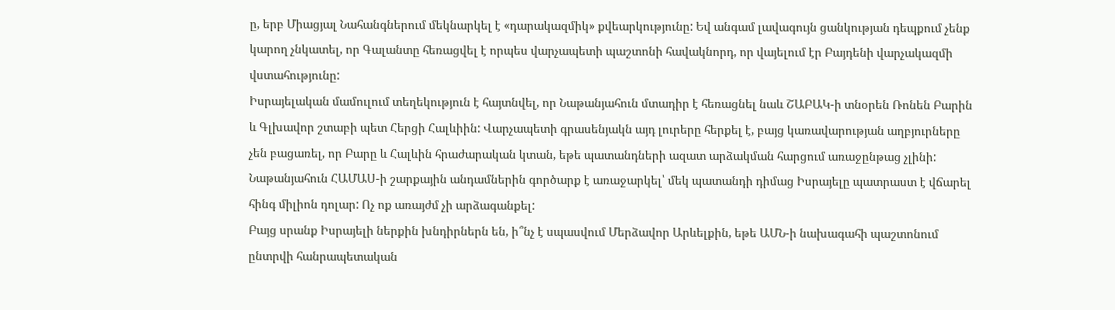ը, երբ Միացյալ Նահանգներում մեկնարկել է «դարակազմիկ» քվեարկությունը: Եվ անգամ լավագույն ցանկության դեպքում չենք կարող չնկատել, որ Գալանտը հեռացվել է որպես վարչապետի պաշտոնի հավակնորդ, որ վայելում էր Բայդենի վարչակազմի վստահությունը:
Իսրայելական մամուլում տեղեկություն է հայտնվել, որ Նաթանյահուն մտադիր է հեռացնել նաև ՇԱԲԱԿ-ի տնօրեն Ռոնեն Բարին և Գլխավոր շտաբի պետ Հերցի Հալևիին: Վարչապետի գրասենյակն այդ լուրերը հերքել է, բայց կառավարության աղբյուրները չեն բացառել, որ Բարը և Հալևին հրաժարական կտան, եթե պատանդների ազատ արձակման հարցում առաջընթաց չլինի: Նաթանյահուն ՀԱՄԱՍ-ի շարքային անդամներին գործարք է առաջարկել՝ մեկ պատանդի դիմաց Իսրայելը պատրաստ է վճարել հինգ միլիոն դոլար: Ոչ ոք առայժմ չի արձագանքել:
Բայց սրանք Իսրայելի ներքին խնդիրներն են, ի՞նչ է սպասվում Մերձավոր Արևելքին, եթե ԱՄՆ-ի նախագահի պաշտոնում ընտրվի հանրապետական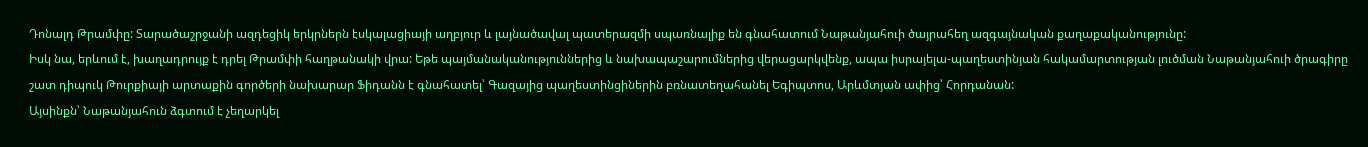Դոնալդ Թրամփը: Տարածաշրջանի ազդեցիկ երկրներն էսկալացիայի աղբյուր և լայնածավալ պատերազմի սպառնալիք են գնահատում Նաթանյահուի ծայրահեղ ազգայնական քաղաքականությունը:
Իսկ նա, երևում է, խաղադրույք է դրել Թրամփի հաղթանակի վրա: Եթե պայմանականություններից և նախապաշարումներից վերացարկվենք, ապա իսրայելա-պաղեստինյան հակամարտության լուծման Նաթանյահուի ծրագիրը շատ դիպուկ Թուրքիայի արտաքին գործերի նախարար Ֆիդանն է գնահատել՝ Գազայից պաղեստինցիներին բռնատեղահանել Եգիպտոս, Արևմտյան ափից՝ Հորդանան:
Այսինքն՝ Նաթանյահուն ձգտում է չեղարկել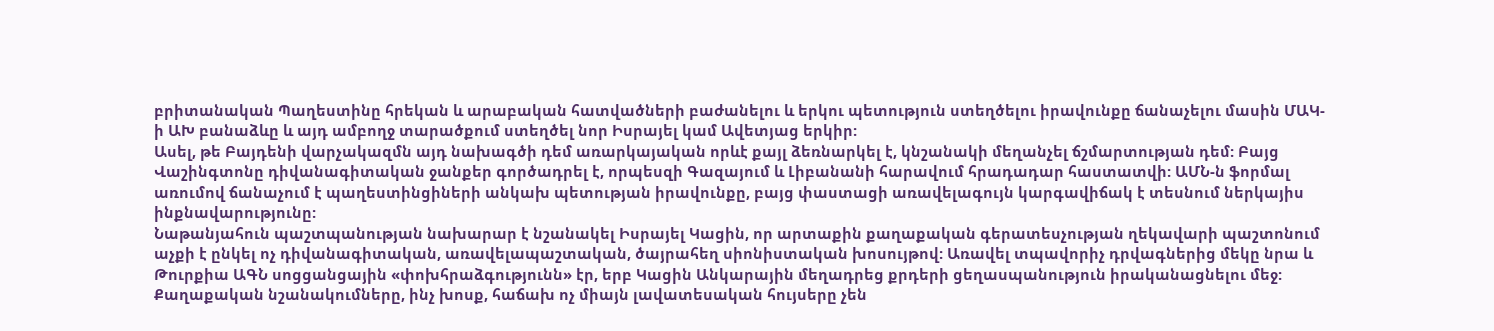բրիտանական Պաղեստինը հրեկան և արաբական հատվածների բաժանելու և երկու պետություն ստեղծելու իրավունքը ճանաչելու մասին ՄԱԿ-ի ԱԽ բանաձևը և այդ ամբողջ տարածքում ստեղծել նոր Իսրայել կամ Ավետյաց երկիր:
Ասել, թե Բայդենի վարչակազմն այդ նախագծի դեմ առարկայական որևէ քայլ ձեռնարկել է, կնշանակի մեղանչել ճշմարտության դեմ: Բայց Վաշինգտոնը դիվանագիտական ջանքեր գործադրել է, որպեսզի Գազայում և Լիբանանի հարավում հրադադար հաստատվի: ԱՄՆ-ն ֆորմալ առումով ճանաչում է պաղեստինցիների անկախ պետության իրավունքը, բայց փաստացի առավելագույն կարգավիճակ է տեսնում ներկայիս ինքնավարությունը:
Նաթանյահուն պաշտպանության նախարար է նշանակել Իսրայել Կացին, որ արտաքին քաղաքական գերատեսչության ղեկավարի պաշտոնում աչքի է ընկել ոչ դիվանագիտական, առավելապաշտական, ծայրահեղ սիոնիստական խոսույթով: Առավել տպավորիչ դրվագներից մեկը նրա և Թուրքիա ԱԳՆ սոցցանցային «փոխհրաձգությունն» էր, երբ Կացին Անկարային մեղադրեց քրդերի ցեղասպանություն իրականացնելու մեջ:
Քաղաքական նշանակումները, ինչ խոսք, հաճախ ոչ միայն լավատեսական հույսերը չեն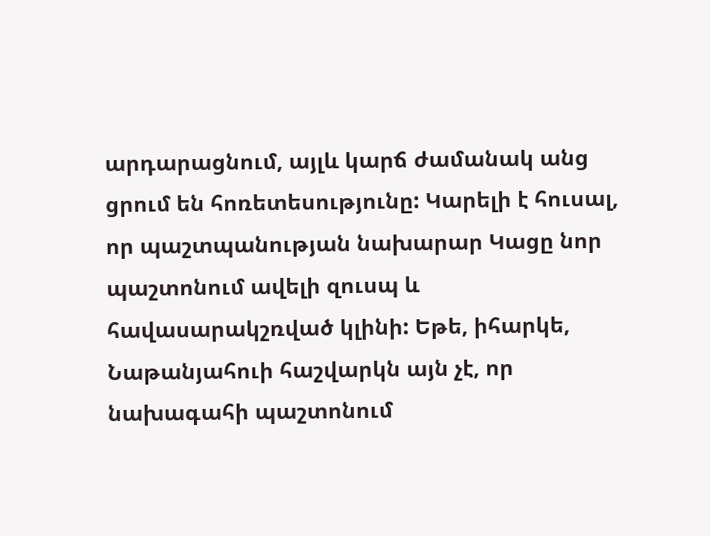արդարացնում, այլև կարճ ժամանակ անց ցրում են հոռետեսությունը: Կարելի է հուսալ, որ պաշտպանության նախարար Կացը նոր պաշտոնում ավելի զուսպ և հավասարակշռված կլինի: Եթե, իհարկե, Նաթանյահուի հաշվարկն այն չէ, որ նախագահի պաշտոնում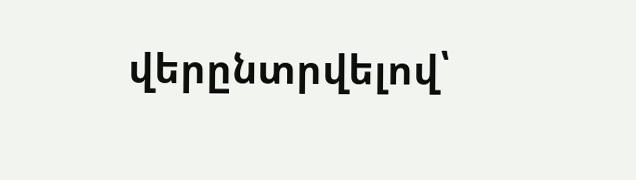վերընտրվելով՝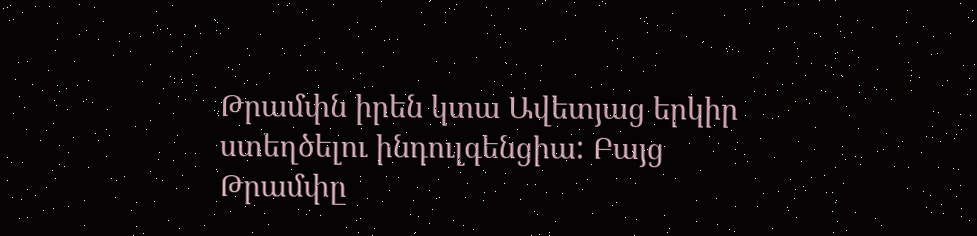Թրամփն իրեն կտա Ավետյաց երկիր ստեղծելու ինդուլգենցիա: Բայց Թրամփը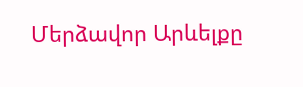Մերձավոր Արևելքը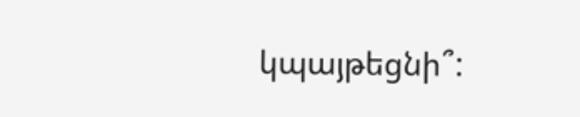կպայթեցնի՞: